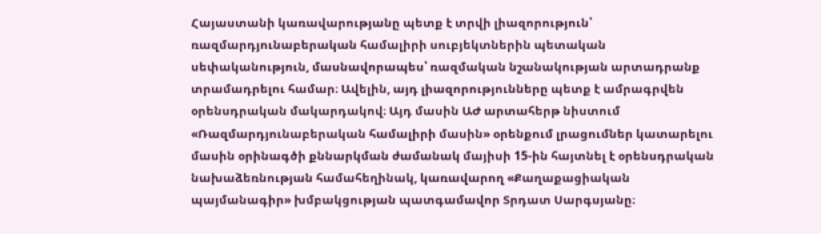Հայաստանի կառավարությանը պետք է տրվի լիազորություն՝ ռազմարդյունաբերական համալիրի սուբյեկտներին պետական սեփականություն, մասնավորապես՝ ռազմական նշանակության արտադրանք տրամադրելու համար։ Ավելին, այդ լիազորությունները պետք է ամրագրվեն օրենսդրական մակարդակով։ Այդ մասին ԱԺ արտահերթ նիստում «Ռազմարդյունաբերական համալիրի մասին» օրենքում լրացումներ կատարելու մասին օրինագծի քննարկման ժամանակ մայիսի 15-ին հայտնել է օրենսդրական նախաձեռնության համահեղինակ, կառավարող «Քաղաքացիական պայմանագիր» խմբակցության պատգամավոր Տրդատ Սարգսյանը։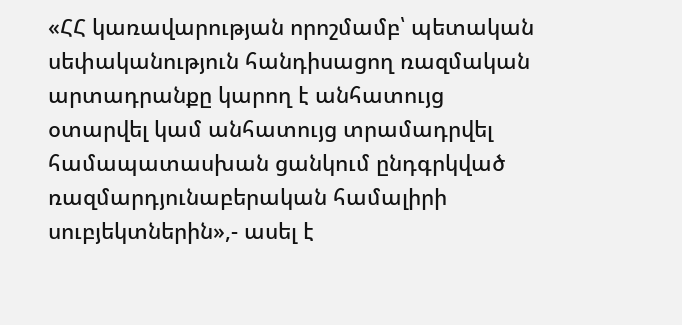«ՀՀ կառավարության որոշմամբ՝ պետական սեփականություն հանդիսացող ռազմական արտադրանքը կարող է անհատույց օտարվել կամ անհատույց տրամադրվել համապատասխան ցանկում ընդգրկված ռազմարդյունաբերական համալիրի սուբյեկտներին»,- ասել է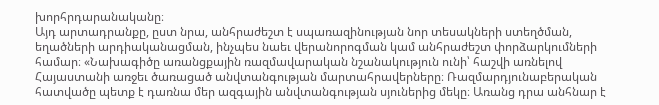խորհրդարանականը։
Այդ արտադրանքը, ըստ նրա, անհրաժեշտ է սպառազինության նոր տեսակների ստեղծման, եղածների արդիականացման, ինչպես նաեւ վերանորոգման կամ անհրաժեշտ փորձարկումների համար։ «Նախագիծը առանցքային ռազմավարական նշանակություն ունի՝ հաշվի առնելով Հայաստանի առջեւ ծառացած անվտանգության մարտահրավերները։ Ռազմարդյունաբերական հատվածը պետք է դառնա մեր ազգային անվտանգության սյուներից մեկը։ Առանց դրա անհնար է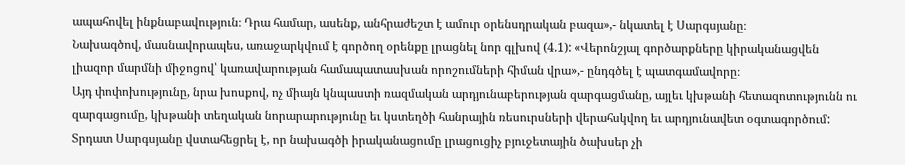ապահովել ինքնաբավություն։ Դրա համար, ասենք, անհրաժեշտ է ամուր օրենսդրական բազա»,- նկատել է Սարգսյանը։
Նախագծով, մասնավորապես, առաջարկվում է գործող օրենքը լրացնել նոր գլխով (4.1): «Վերոնշյալ գործարքները կիրականացվեն լիազոր մարմնի միջոցով՝ կառավարության համապատասխան որոշումների հիման վրա»,- ընդգծել է պատգամավորը։
Այդ փոփոխությունը, նրա խոսքով, ոչ միայն կնպաստի ռազմական արդյունաբերության զարգացմանը, այլեւ կխթանի հետազոտությունն ու զարգացումը, կխթանի տեղական նորարարությունը եւ կստեղծի հանրային ռեսուրսների վերահսկվող եւ արդյունավետ օգտագործում:
Տրդատ Սարգսյանը վստահեցրել է, որ նախագծի իրականացումը լրացուցիչ բյուջետային ծախսեր չի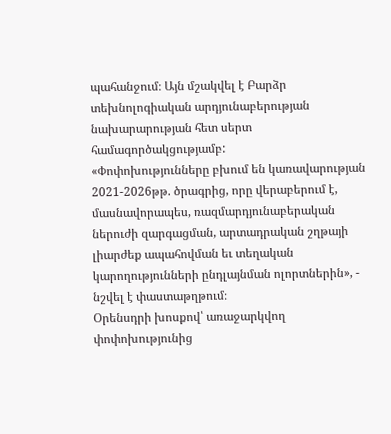պահանջում։ Այն մշակվել է Բարձր տեխնոլոգիական արդյունաբերության նախարարության հետ սերտ համագործակցությամբ:
«Փոփոխությունները բխում են կառավարության 2021-2026թթ. ծրագրից, որը վերաբերում է, մասնավորապես, ռազմարդյունաբերական ներուժի զարգացման, արտադրական շղթայի լիարժեք ապահովման եւ տեղական կարողությունների ընդլայնման ոլորտներին», - նշվել է փաստաթղթում։
Օրենսդրի խոսքով՝ առաջարկվող փոփոխությունից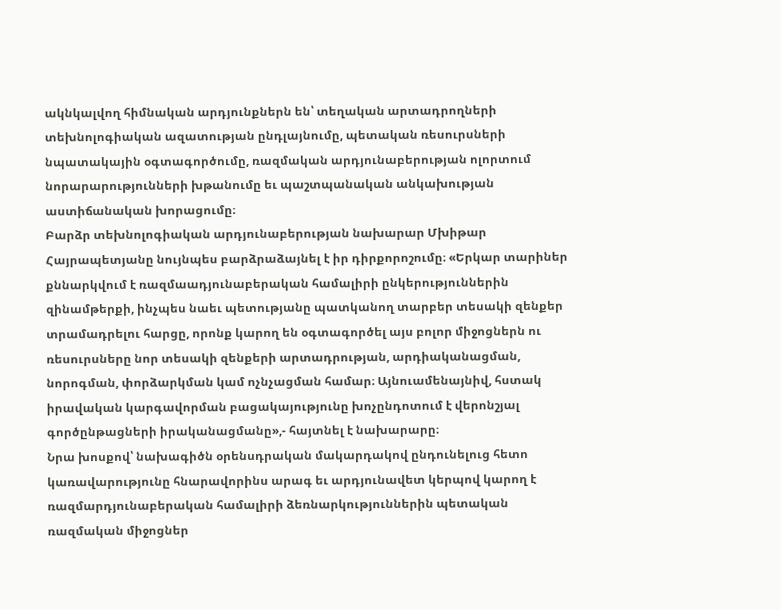ակնկալվող հիմնական արդյունքներն են՝ տեղական արտադրողների տեխնոլոգիական ազատության ընդլայնումը, պետական ռեսուրսների նպատակային օգտագործումը, ռազմական արդյունաբերության ոլորտում նորարարությունների խթանումը եւ պաշտպանական անկախության աստիճանական խորացումը։
Բարձր տեխնոլոգիական արդյունաբերության նախարար Մխիթար Հայրապետյանը նույնպես բարձրաձայնել է իր դիրքորոշումը։ «Երկար տարիներ քննարկվում է ռազմաադյունաբերական համալիրի ընկերություններին զինամթերքի, ինչպես նաեւ պետությանը պատկանող տարբեր տեսակի զենքեր տրամադրելու հարցը, որոնք կարող են օգտագործել այս բոլոր միջոցներն ու ռեսուրսները նոր տեսակի զենքերի արտադրության, արդիականացման, նորոգման, փորձարկման կամ ոչնչացման համար։ Այնուամենայնիվ, հստակ իրավական կարգավորման բացակայությունը խոչընդոտում է վերոնշյալ գործընթացների իրականացմանը»,- հայտնել է նախարարը։
Նրա խոսքով՝ նախագիծն օրենսդրական մակարդակով ընդունելուց հետո կառավարությունը հնարավորինս արագ եւ արդյունավետ կերպով կարող է ռազմարդյունաբերական համալիրի ձեռնարկություններին պետական ռազմական միջոցներ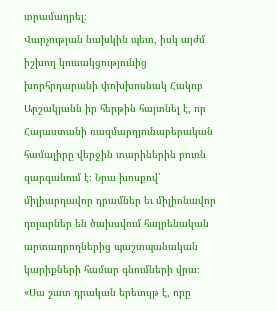տրամադրել։
Վարչության նախկին պետ, իսկ այժմ իշխող կուսակցությունից խորհրդարանի փոխխոսնակ Հակոբ Արշակյանն իր հերթին հայտնել է, որ Հայաստանի ռազմարդյունաբերական համալիրը վերջին տարիներին բուռն զարգանում է։ Նրա խոսքով՝ միլիարդավոր դրամներ եւ միլիոնավոր դոլարներ են ծախսվում հայրենական արտադրողներից պաշտպանական կարիքների համար գնումների վրա։
«Սա շատ դրական երեւույթ է, որը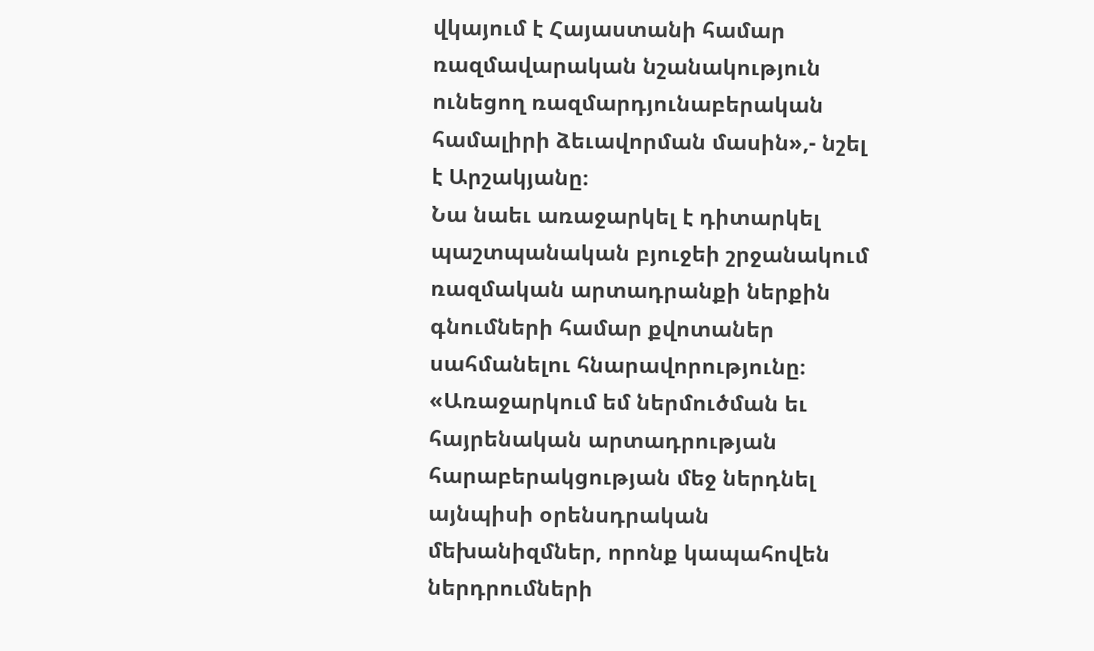վկայում է Հայաստանի համար ռազմավարական նշանակություն ունեցող ռազմարդյունաբերական համալիրի ձեւավորման մասին»,- նշել է Արշակյանը։
Նա նաեւ առաջարկել է դիտարկել պաշտպանական բյուջեի շրջանակում ռազմական արտադրանքի ներքին գնումների համար քվոտաներ սահմանելու հնարավորությունը։ «Առաջարկում եմ ներմուծման եւ հայրենական արտադրության հարաբերակցության մեջ ներդնել այնպիսի օրենսդրական մեխանիզմներ, որոնք կապահովեն ներդրումների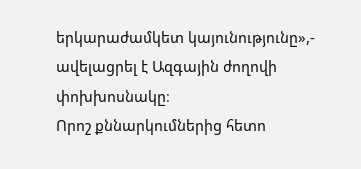երկարաժամկետ կայունությունը»,- ավելացրել է Ազգային ժողովի փոխխոսնակը։
Որոշ քննարկումներից հետո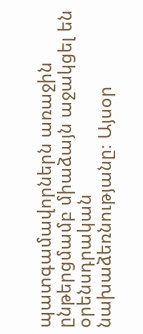պատգամավորներն առաջին ընթերցմամբ միաձայն աջակցել են օրենսդրական նախաձեռնությանը։ Այսօր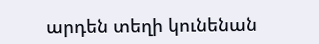արդեն տեղի կունենան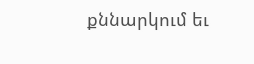քննարկում եւ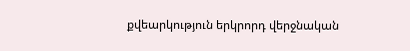քվեարկություն երկրորդ վերջնական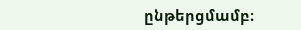ընթերցմամբ։